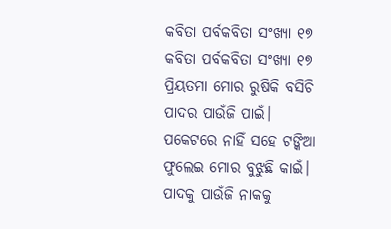କବିତା ପର୍ବକବିତା ସଂଖ୍ୟା ୧୭
କବିତା ପର୍ବକବିତା ସଂଖ୍ୟା ୧୭
ପ୍ରିୟତମା ମୋର ରୁଷିକି ବସିଚି
ପାଦର ପାଉଁଜି ପାଇଁ।
ପକେଟରେ ନାହିଁ ସହେ ଟଙ୍କିଆ
ଫୁଲେଇ ମୋର ବୁଝୁଛି କାଇଁ।
ପାଦକୁ ପାଉଁଜି ନାକକୁ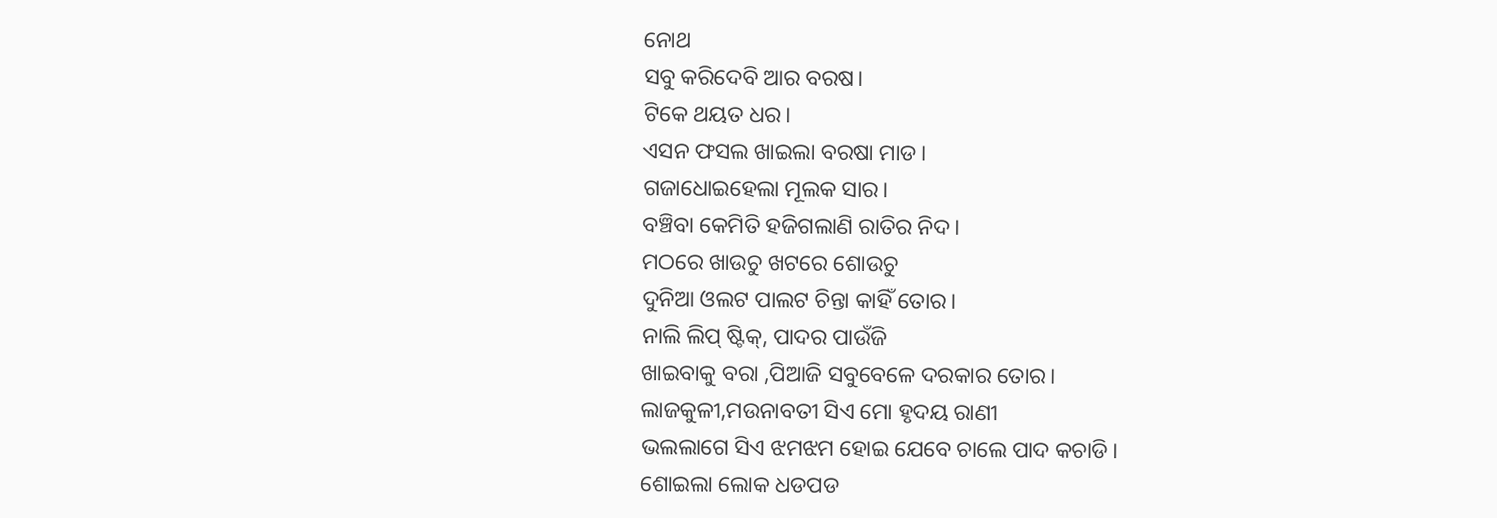ନୋଥ
ସବୁ କରିଦେବି ଆର ବରଷ।
ଟିକେ ଥୟତ ଧର।
ଏସନ ଫସଲ ଖାଇଲା ବରଷା ମାଡ।
ଗଜାଧୋଇହେଲା ମୂଲକ ସାର।
ବଞ୍ଚିବା କେମିତି ହଜିଗଲାଣି ରାତିର ନିଦ।
ମଠରେ ଖାଉଚୁ ଖଟରେ ଶୋଉଚୁ
ଦୁନିଆ ଓଲଟ ପାଲଟ ଚିନ୍ତା କାହିଁ ତୋର।
ନାଲି ଲିପ୍ ଷ୍ଟିକ୍, ପାଦର ପାଉଁଜି
ଖାଇବାକୁ ବରା ,ପିଆଜି ସବୁବେଳେ ଦରକାର ତୋର।
ଲାଜକୁଳୀ,ମଉନାବତୀ ସିଏ ମୋ ହୃଦୟ ରାଣୀ
ଭଲଲାଗେ ସିଏ ଝମଝମ ହୋଇ ଯେବେ ଚାଲେ ପାଦ କଚାଡି।
ଶୋଇଲା ଲୋକ ଧଡପଡ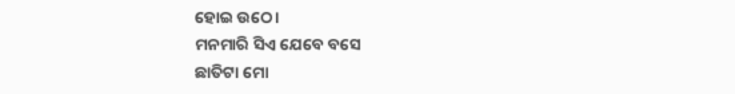ହୋଇ ଉଠେ।
ମନମାରି ସିଏ ଯେବେ ବସେ
ଛାତିଟା ମୋ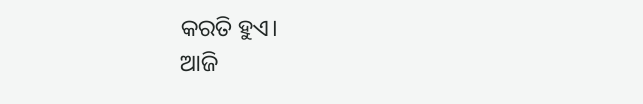କରତି ହୁଏ।
ଆଜି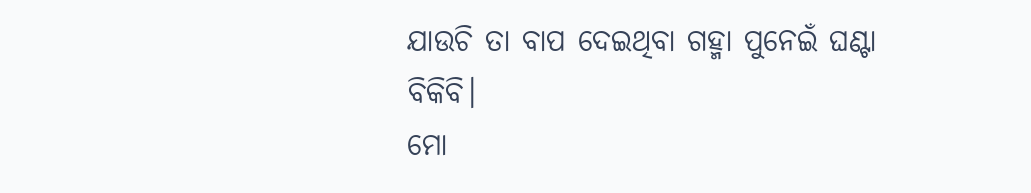ଯାଉଚି ତା ବାପ ଦେଇଥିବା ଗହ୍ମା ପୁନେଇଁ ଘଣ୍ଟା ବିକିବି।
ମୋ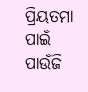ପ୍ରିୟତମା ପାଇଁ ପାଉଁଜି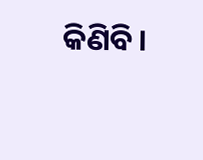କିଣିବି।